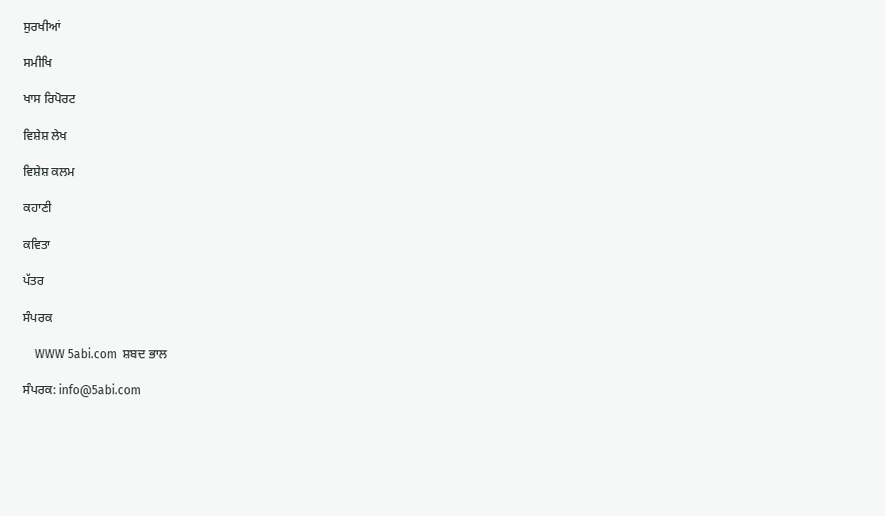ਸੁਰਖੀਆਂ

ਸਮੀਖਿ

ਖਾਸ ਰਿਪੋਰਟ

ਵਿਸ਼ੇਸ਼ ਲੇਖ

ਵਿਸ਼ੇਸ਼ ਕਲਮ

ਕਹਾਣੀ

ਕਵਿਤਾ

ਪੱਤਰ

ਸੰਪਰਕ

    WWW 5abi.com  ਸ਼ਬਦ ਭਾਲ

ਸੰਪਰਕ: info@5abi.com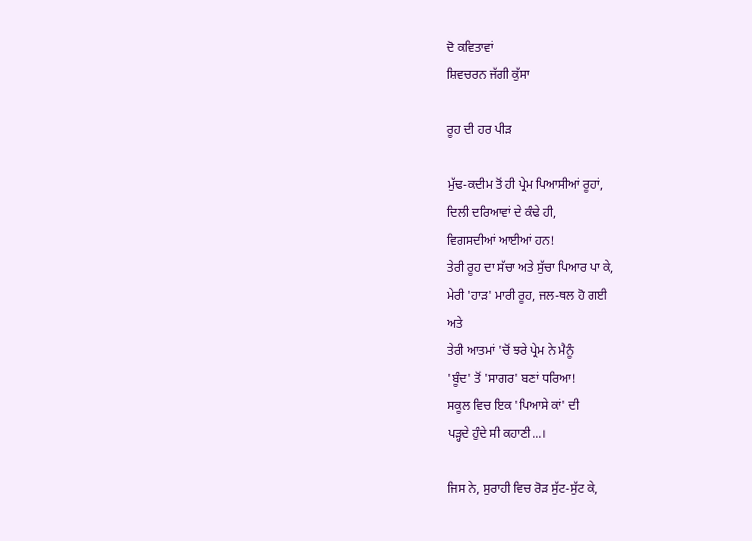ਦੋ ਕਵਿਤਾਵਾਂ
ਸ਼ਿਵਚਰਨ ਜੱਗੀ ਕੁੱਸਾ

ਰੂਹ ਦੀ ਹਰ ਪੀੜ

ਮੁੱਢ-ਕਦੀਮ ਤੋਂ ਹੀ ਪ੍ਰੇਮ ਪਿਆਸੀਆਂ ਰੂਹਾਂ,
ਦਿਲੀ ਦਰਿਆਵਾਂ ਦੇ ਕੰਢੇ ਹੀ,
ਵਿਗਸਦੀਆਂ ਆਈਆਂ ਹਨ!
ਤੇਰੀ ਰੂਹ ਦਾ ਸੱਚਾ ਅਤੇ ਸੁੱਚਾ ਪਿਆਰ ਪਾ ਕੇ,
ਮੇਰੀ 'ਹਾੜ' ਮਾਰੀ ਰੂਹ, ਜਲ-ਥਲ ਹੋ ਗਈ
ਅਤੇ
ਤੇਰੀ ਆਤਮਾਂ 'ਚੋਂ ਝਰੇ ਪ੍ਰੇਮ ਨੇ ਮੈਨੂੰ
'ਬੂੰਦ' ਤੋਂ 'ਸਾਗਰ' ਬਣਾਂ ਧਰਿਆ!
ਸਕੂਲ ਵਿਚ ਇਕ 'ਪਿਆਸੇ ਕਾਂ' ਦੀ
ਪੜ੍ਹਦੇ ਹੁੰਦੇ ਸੀ ਕਹਾਣੀ...।

ਜਿਸ ਨੇ, ਸੁਰਾਹੀ ਵਿਚ ਰੋੜ ਸੁੱਟ-ਸੁੱਟ ਕੇ,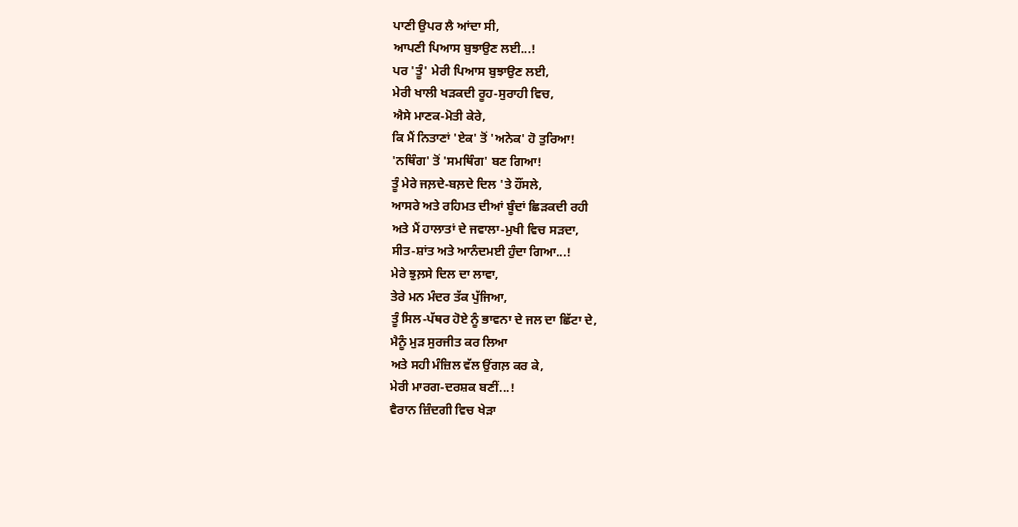ਪਾਣੀ ਉਪਰ ਲੈ ਆਂਦਾ ਸੀ,
ਆਪਣੀ ਪਿਆਸ ਬੁਝਾਉਣ ਲਈ...!
ਪਰ 'ਤੂੰ' ਮੇਰੀ ਪਿਆਸ ਬੁਝਾਉਣ ਲਈ,
ਮੇਰੀ ਖਾਲੀ ਖੜਕਦੀ ਰੂਹ-ਸੁਰਾਹੀ ਵਿਚ,
ਐਸੇ ਮਾਣਕ-ਮੋਤੀ ਕੇਰੇ,
ਕਿ ਮੈਂ ਨਿਤਾਣਾਂ 'ਏਕ' ਤੋਂ 'ਅਨੇਕ' ਹੋ ਤੁਰਿਆ!
'ਨਥਿੰਗ' ਤੋਂ 'ਸਮਥਿੰਗ' ਬਣ ਗਿਆ!
ਤੂੰ ਮੇਰੇ ਜਲ਼ਦੇ-ਬਲ਼ਦੇ ਦਿਲ 'ਤੇ ਹੌਂਸਲੇ,
ਆਸਰੇ ਅਤੇ ਰਹਿਮਤ ਦੀਆਂ ਬੂੰਦਾਂ ਛਿੜਕਦੀ ਰਹੀ
ਅਤੇ ਮੈਂ ਹਾਲਾਤਾਂ ਦੇ ਜਵਾਲਾ-ਮੁਖੀ ਵਿਚ ਸੜਦਾ,
ਸੀਤ-ਸ਼ਾਂਤ ਅਤੇ ਆਨੰਦਮਈ ਹੁੰਦਾ ਗਿਆ...!
ਮੇਰੇ ਝੁਲ਼ਸੇ ਦਿਲ ਦਾ ਲਾਵਾ,
ਤੇਰੇ ਮਨ ਮੰਦਰ ਤੱਕ ਪੁੱਜਿਆ,
ਤੂੰ ਸਿਲ-ਪੱਥਰ ਹੋਏ ਨੂੰ ਭਾਵਨਾ ਦੇ ਜਲ ਦਾ ਛਿੱਟਾ ਦੇ,
ਮੈਨੂੰ ਮੁੜ ਸੁਰਜੀਤ ਕਰ ਲਿਆ
ਅਤੇ ਸਹੀ ਮੰਜ਼ਿਲ ਵੱਲ ਉਂਗਲ਼ ਕਰ ਕੇ,
ਮੇਰੀ ਮਾਰਗ-ਦਰਸ਼ਕ ਬਣੀਂ...!
ਵੈਰਾਨ ਜ਼ਿੰਦਗੀ ਵਿਚ ਖੇੜਾ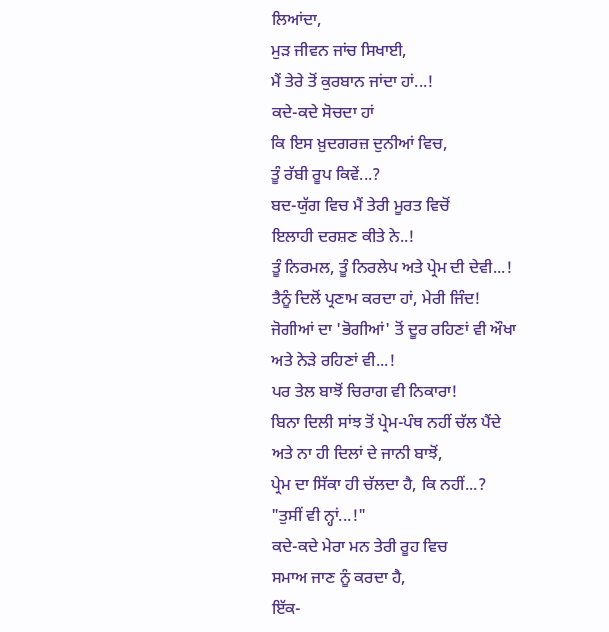ਲਿਆਂਦਾ,
ਮੁੜ ਜੀਵਨ ਜਾਂਚ ਸਿਖਾਈ,
ਮੈਂ ਤੇਰੇ ਤੋਂ ਕੁਰਬਾਨ ਜਾਂਦਾ ਹਾਂ...!
ਕਦੇ-ਕਦੇ ਸੋਚਦਾ ਹਾਂ
ਕਿ ਇਸ ਖ਼ੁਦਗਰਜ਼ ਦੁਨੀਆਂ ਵਿਚ,
ਤੂੰ ਰੱਬੀ ਰੂਪ ਕਿਵੇਂ...?
ਬਦ-ਯੁੱਗ ਵਿਚ ਮੈਂ ਤੇਰੀ ਮੂਰਤ ਵਿਚੋਂ
ਇਲਾਹੀ ਦਰਸ਼ਣ ਕੀਤੇ ਨੇ..!
ਤੂੰ ਨਿਰਮਲ, ਤੂੰ ਨਿਰਲੇਪ ਅਤੇ ਪ੍ਰੇਮ ਦੀ ਦੇਵੀ...!
ਤੈਨੂੰ ਦਿਲੋਂ ਪ੍ਰਣਾਮ ਕਰਦਾ ਹਾਂ, ਮੇਰੀ ਜਿੰਦ!
ਜੋਗੀਆਂ ਦਾ 'ਭੋਗੀਆਂ' ਤੋਂ ਦੂਰ ਰਹਿਣਾਂ ਵੀ ਔਖਾ
ਅਤੇ ਨੇੜੇ ਰਹਿਣਾਂ ਵੀ...!
ਪਰ ਤੇਲ ਬਾਝੋਂ ਚਿਰਾਗ ਵੀ ਨਿਕਾਰਾ!
ਬਿਨਾ ਦਿਲੀ ਸਾਂਝ ਤੋਂ ਪ੍ਰੇਮ-ਪੰਥ ਨਹੀਂ ਚੱਲ ਪੈਂਦੇ
ਅਤੇ ਨਾ ਹੀ ਦਿਲਾਂ ਦੇ ਜਾਨੀ ਬਾਝੋਂ,
ਪ੍ਰੇਮ ਦਾ ਸਿੱਕਾ ਹੀ ਚੱਲਦਾ ਹੈ, ਕਿ ਨਹੀਂ...?
"ਤੁਸੀਂ ਵੀ ਨ੍ਹਾਂ...!"
ਕਦੇ-ਕਦੇ ਮੇਰਾ ਮਨ ਤੇਰੀ ਰੂਹ ਵਿਚ
ਸਮਾਅ ਜਾਣ ਨੂੰ ਕਰਦਾ ਹੈ,
ਇੱਕ-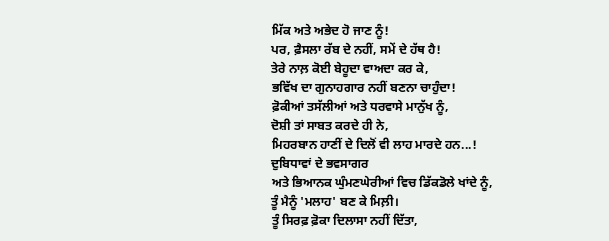ਮਿੱਕ ਅਤੇ ਅਭੇਦ ਹੋ ਜਾਣ ਨੂੰ!
ਪਰ, ਫ਼ੈਸਲਾ ਰੱਬ ਦੇ ਨਹੀਂ, ਸਮੇਂ ਦੇ ਹੱਥ ਹੈ!
ਤੇਰੇ ਨਾਲ਼ ਕੋਈ ਬੇਹੂਦਾ ਵਾਅਦਾ ਕਰ ਕੇ,
ਭਵਿੱਖ ਦਾ ਗੁਨਾਹਗਾਰ ਨਹੀਂ ਬਣਨਾ ਚਾਹੁੰਦਾ!
ਫ਼ੋਕੀਆਂ ਤਸੱਲੀਆਂ ਅਤੇ ਧਰਵਾਸੇ ਮਾਨੁੱਖ ਨੂੰ,
ਦੋਸ਼ੀ ਤਾਂ ਸਾਬਤ ਕਰਦੇ ਹੀ ਨੇ,
ਮਿਹਰਬਾਨ ਹਾਣੀਂ ਦੇ ਦਿਲੋਂ ਵੀ ਲਾਹ ਮਾਰਦੇ ਹਨ...!
ਦੁਬਿਧਾਵਾਂ ਦੇ ਭਵਸਾਗਰ
ਅਤੇ ਭਿਆਨਕ ਘੁੰਮਣਘੇਰੀਆਂ ਵਿਚ ਡਿੱਕਡੋਲੇ ਖਾਂਦੇ ਨੂੰ,
ਤੂੰ ਮੈਨੂੰ 'ਮਲਾਹ' ਬਣ ਕੇ ਮਿਲ਼ੀ।
ਤੂੰ ਸਿਰਫ਼ ਫ਼ੋਕਾ ਦਿਲਾਸਾ ਨਹੀਂ ਦਿੱਤਾ,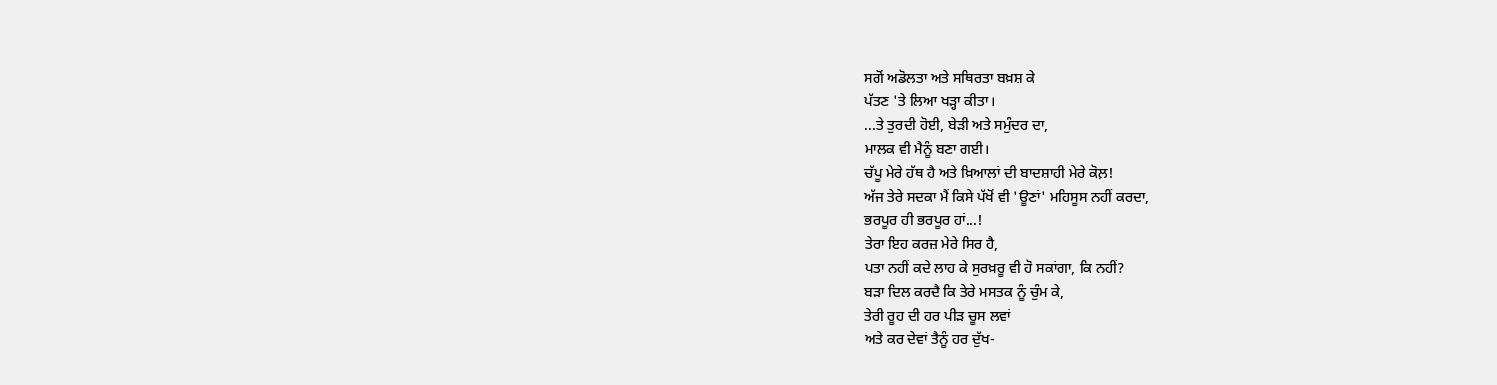ਸਗੋਂ ਅਡੋਲਤਾ ਅਤੇ ਸਥਿਰਤਾ ਬਖ਼ਸ਼ ਕੇ
ਪੱਤਣ 'ਤੇ ਲਿਆ ਖੜ੍ਹਾ ਕੀਤਾ।
...ਤੇ ਤੁਰਦੀ ਹੋਈ, ਬੇੜੀ ਅਤੇ ਸਮੁੰਦਰ ਦਾ,
ਮਾਲਕ ਵੀ ਮੈਨੂੰ ਬਣਾ ਗਈ।
ਚੱਪੂ ਮੇਰੇ ਹੱਥ ਹੈ ਅਤੇ ਖ਼ਿਆਲਾਂ ਦੀ ਬਾਦਸ਼ਾਹੀ ਮੇਰੇ ਕੋਲ਼!
ਅੱਜ ਤੇਰੇ ਸਦਕਾ ਮੈਂ ਕਿਸੇ ਪੱਖੋਂ ਵੀ 'ਊਣਾਂ' ਮਹਿਸੂਸ ਨਹੀਂ ਕਰਦਾ,
ਭਰਪੂਰ ਹੀ ਭਰਪੂਰ ਹਾਂ...!
ਤੇਰਾ ਇਹ ਕਰਜ਼ ਮੇਰੇ ਸਿਰ ਹੈ,
ਪਤਾ ਨਹੀਂ ਕਦੇ ਲਾਹ ਕੇ ਸੁਰਖ਼ਰੂ ਵੀ ਹੋ ਸਕਾਂਗਾ, ਕਿ ਨਹੀਂ?
ਬੜਾ ਦਿਲ ਕਰਦੈ ਕਿ ਤੇਰੇ ਮਸਤਕ ਨੂੰ ਚੁੰਮ ਕੇ,
ਤੇਰੀ ਰੂਹ ਦੀ ਹਰ ਪੀੜ ਚੂਸ ਲਵਾਂ
ਅਤੇ ਕਰ ਦੇਵਾਂ ਤੈਨੂੰ ਹਰ ਦੁੱਖ-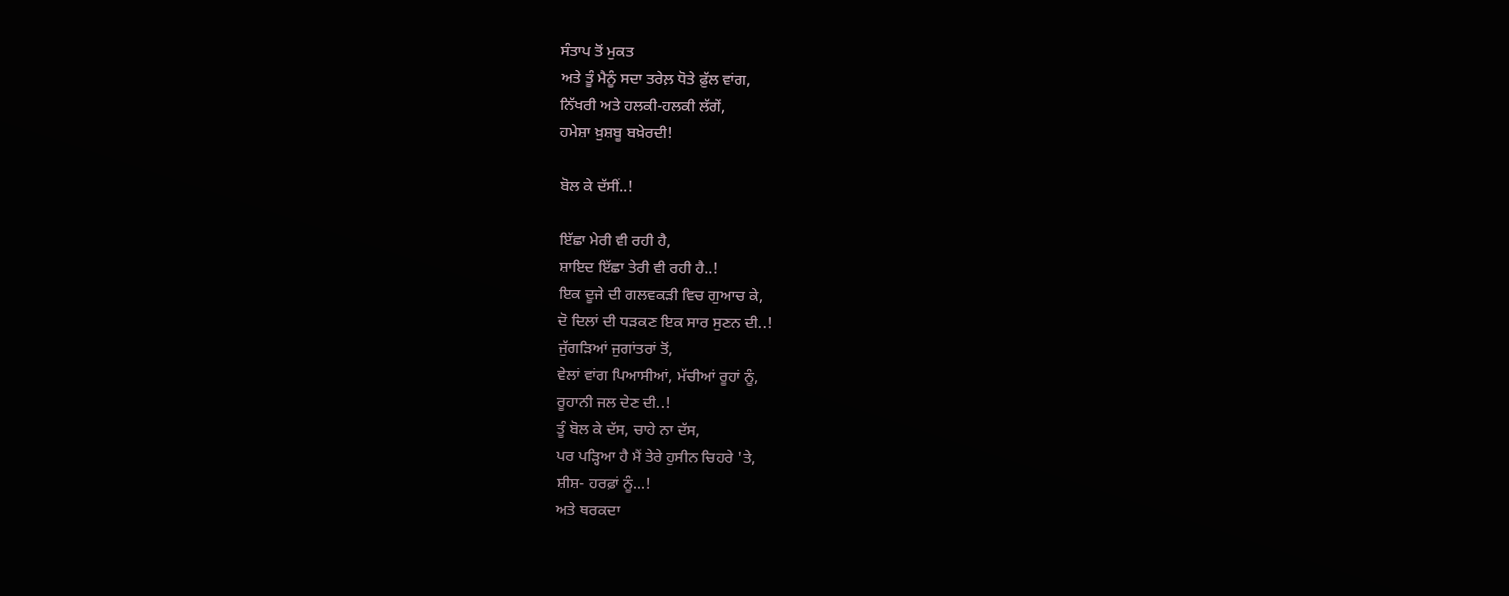ਸੰਤਾਪ ਤੋਂ ਮੁਕਤ
ਅਤੇ ਤੂੰ ਮੈਨੂੰ ਸਦਾ ਤਰੇਲ਼ ਧੋਤੇ ਫ਼ੁੱਲ ਵਾਂਗ,
ਨਿੱਖਰੀ ਅਤੇ ਹਲਕੀ-ਹਲਕੀ ਲੱਗੇਂ,
ਹਮੇਸ਼ਾ ਖ਼ੁਸ਼ਬੂ ਬਖ਼ੇਰਦੀ!

ਬੋਲ ਕੇ ਦੱਸੀਂ..!

ਇੱਛਾ ਮੇਰੀ ਵੀ ਰਹੀ ਹੈ,
ਸ਼ਾਇਦ ਇੱਛਾ ਤੇਰੀ ਵੀ ਰਹੀ ਹੈ..!
ਇਕ ਦੂਜੇ ਦੀ ਗਲਵਕੜੀ ਵਿਚ ਗੁਆਚ ਕੇ,
ਦੋ ਦਿਲਾਂ ਦੀ ਧੜਕਣ ਇਕ ਸਾਰ ਸੁਣਨ ਦੀ..!
ਜੁੱਗੜਿਆਂ ਜੁਗਾਂਤਰਾਂ ਤੋਂ,
ਵੇਲਾਂ ਵਾਂਗ ਪਿਆਸੀਆਂ, ਮੱਚੀਆਂ ਰੂਹਾਂ ਨੂੰ,
ਰੂਹਾਨੀ ਜਲ ਦੇਣ ਦੀ..!
ਤੂੰ ਬੋਲ ਕੇ ਦੱਸ, ਚਾਹੇ ਨਾ ਦੱਸ,
ਪਰ ਪੜ੍ਹਿਆ ਹੈ ਮੈਂ ਤੇਰੇ ਹੁਸੀਨ ਚਿਹਰੇ 'ਤੇ,
ਸ਼ੀਸ਼- ਹਰਫ਼ਾਂ ਨੂੰ...!
ਅਤੇ ਥਰਕਦਾ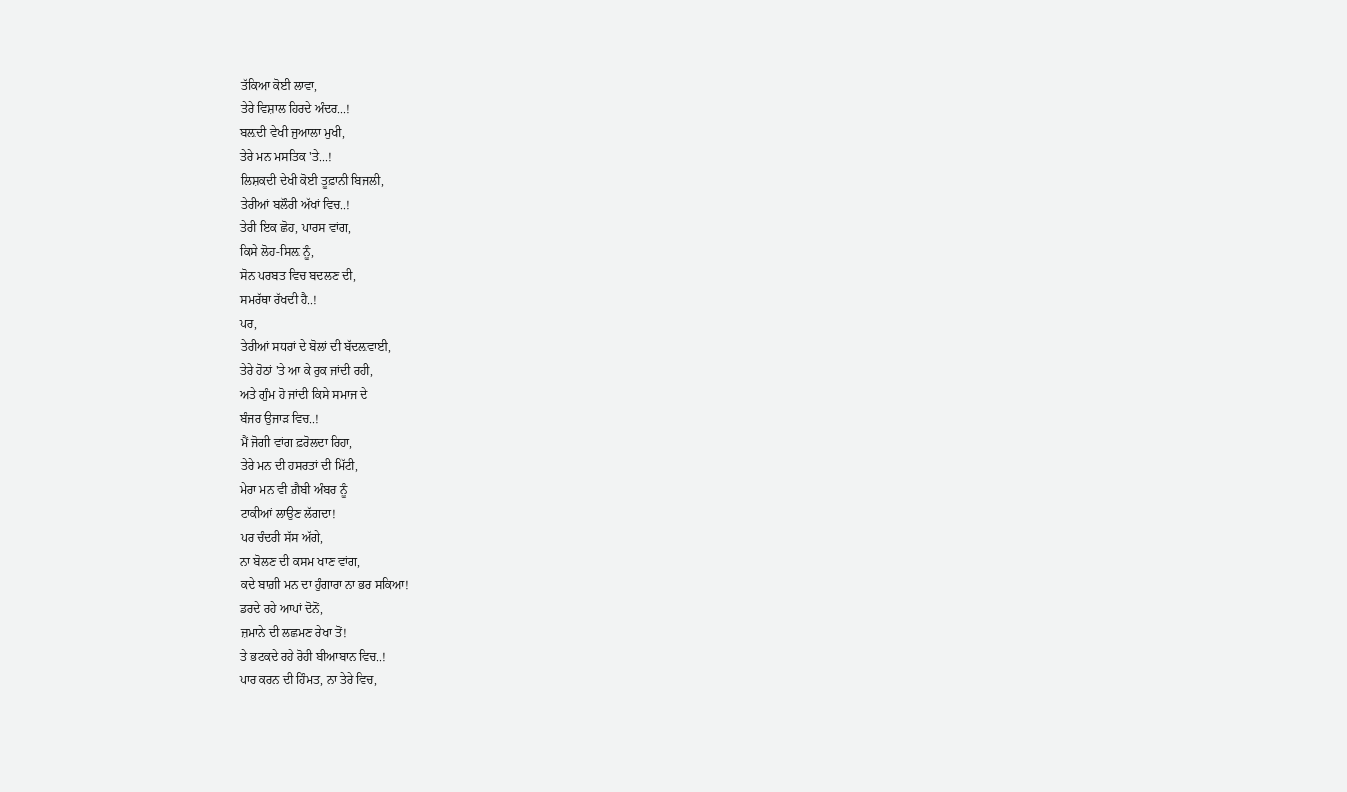ਤੱਕਿਆ ਕੋਈ ਲਾਵਾ,
ਤੇਰੇ ਵਿਸ਼ਾਲ ਹਿਰਦੇ ਅੰਦਰ...!
ਬਲ਼ਦੀ ਵੇਖੀ ਜੁਆਲਾ ਮੁਖੀ,
ਤੇਰੇ ਮਨ ਮਸਤਿਕ 'ਤੇ...!
ਲਿਸ਼ਕਦੀ ਦੇਖੀ ਕੋਈ ਤੂਫ਼ਾਨੀ ਬਿਜਲੀ,
ਤੇਰੀਆਂ ਬਲੌਰੀ ਅੱਖਾਂ ਵਿਚ..!
ਤੇਰੀ ਇਕ ਛੋਹ, ਪਾਰਸ ਵਾਂਗ,
ਕਿਸੇ ਲੋਹ-ਸਿਲ਼ ਨੂੰ,
ਸੋਨ ਪਰਬਤ ਵਿਚ ਬਦਲਣ ਦੀ,
ਸਮਰੱਥਾ ਰੱਖਦੀ ਹੈ..!
ਪਰ,
ਤੇਰੀਆਂ ਸਧਰਾਂ ਦੇ ਬੋਲਾਂ ਦੀ ਬੱਦਲ਼ਵਾਈ,
ਤੇਰੇ ਹੋਠਾਂ 'ਤੇ ਆ ਕੇ ਰੁਕ ਜਾਂਦੀ ਰਹੀ,
ਅਤੇ ਗੁੰਮ ਹੋ ਜਾਂਦੀ ਕਿਸੇ ਸਮਾਜ ਦੇ
ਬੰਜਰ ਉਜਾੜ ਵਿਚ..!
ਮੈਂ ਜੋਗੀ ਵਾਂਗ ਫ਼ਰੋਲਦਾ ਰਿਹਾ,
ਤੇਰੇ ਮਨ ਦੀ ਹਸਰਤਾਂ ਦੀ ਮਿੱਟੀ,
ਮੇਰਾ ਮਨ ਵੀ ਗ਼ੈਬੀ ਅੰਬਰ ਨੂੰ
ਟਾਕੀਆਂ ਲਾਉਣ ਲੱਗਦਾ!
ਪਰ ਚੰਦਰੀ ਸੱਸ ਅੱਗੇ,
ਨਾ ਬੋਲਣ ਦੀ ਕਸਮ ਖਾਣ ਵਾਂਗ,
ਕਦੇ ਬਾਗ਼ੀ ਮਨ ਦਾ ਹੁੰਗਾਰਾ ਨਾ ਭਰ ਸਕਿਆ!
ਡਰਦੇ ਰਹੇ ਆਪਾਂ ਦੋਨੋਂ,
ਜ਼ਮਾਨੇ ਦੀ ਲਛਮਣ ਰੇਖਾ ਤੋਂ!
ਤੇ ਭਟਕਦੇ ਰਹੇ ਰੋਹੀ ਬੀਆਬਾਨ ਵਿਚ..!
ਪਾਰ ਕਰਨ ਦੀ ਹਿੰਮਤ, ਨਾ ਤੇਰੇ ਵਿਚ,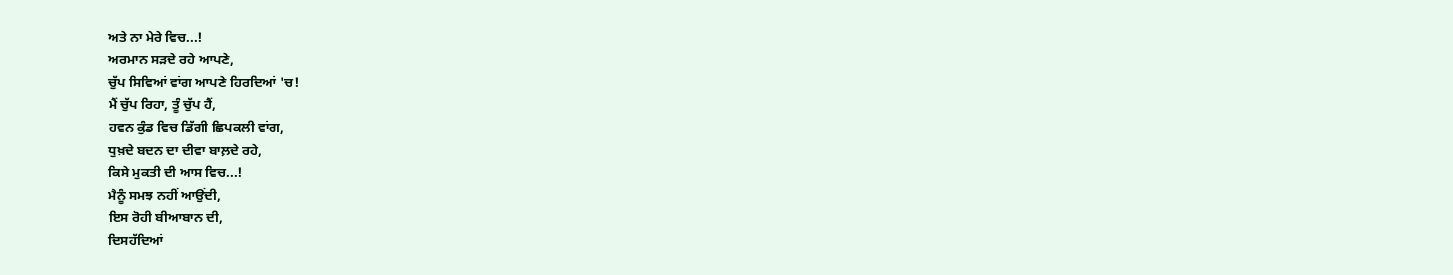ਅਤੇ ਨਾ ਮੇਰੇ ਵਿਚ...!
ਅਰਮਾਨ ਸੜਦੇ ਰਹੇ ਆਪਣੇ,
ਚੁੱਪ ਸਿਵਿਆਂ ਵਾਂਗ ਆਪਣੇ ਹਿਰਦਿਆਂ 'ਚ!
ਮੈਂ ਚੁੱਪ ਰਿਹਾ, ਤੂੰ ਚੁੱਪ ਹੈਂ,
ਹਵਨ ਕੁੰਡ ਵਿਚ ਡਿੱਗੀ ਛਿਪਕਲੀ ਵਾਂਗ,
ਧੁਖ਼ਦੇ ਬਦਨ ਦਾ ਦੀਵਾ ਬਾਲ਼ਦੇ ਰਹੇ,
ਕਿਸੇ ਮੁਕਤੀ ਦੀ ਆਸ ਵਿਚ...!
ਮੈਨੂੰ ਸਮਝ ਨਹੀਂ ਆਉਂਦੀ,
ਇਸ ਰੋਹੀ ਬੀਆਬਾਨ ਦੀ,
ਦਿਸਹੱਦਿਆਂ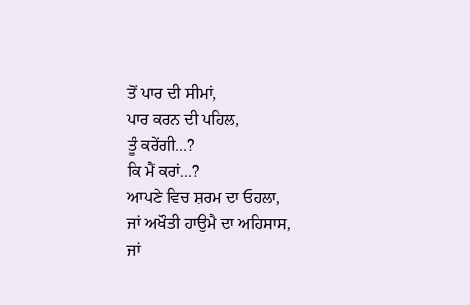ਤੋਂ ਪਾਰ ਦੀ ਸੀਮਾਂ,
ਪਾਰ ਕਰਨ ਦੀ ਪਹਿਲ,
ਤੂੰ ਕਰੇਂਗੀ...?
ਕਿ ਮੈਂ ਕਰਾਂ...?
ਆਪਣੇ ਵਿਚ ਸ਼ਰਮ ਦਾ ਓਹਲਾ,
ਜਾਂ ਅਖੌਤੀ ਹਾਉਮੈ ਦਾ ਅਹਿਸਾਸ,
ਜਾਂ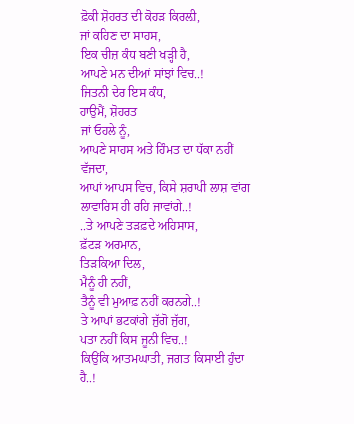ਫ਼ੋਕੀ ਸ਼ੋਹਰਤ ਦੀ ਕੋਹੜ ਕਿਰਲ਼ੀ,
ਜਾਂ ਕਹਿਣ ਦਾ ਸਾਹਸ,
ਇਕ ਚੀਜ਼ ਕੰਧ ਬਣੀ ਖੜ੍ਹੀ ਹੈ,
ਆਪਣੇ ਮਨ ਦੀਆਂ ਸਾਂਝਾਂ ਵਿਚ..!
ਜਿਤਨੀ ਦੇਰ ਇਸ ਕੰਧ,
ਹਾਉਮੈਂ, ਸ਼ੋਹਰਤ
ਜਾਂ ਓਹਲੇ ਨੂੰ,
ਆਪਣੇ ਸਾਹਸ ਅਤੇ ਹਿੰਮਤ ਦਾ ਧੱਕਾ ਨਹੀਂ ਵੱਜਦਾ,
ਆਪਾਂ ਆਪਸ ਵਿਚ, ਕਿਸੇ ਸ਼ਰਾਪੀ ਲਾਸ਼ ਵਾਂਗ
ਲਾਵਾਰਿਸ ਹੀ ਰਹਿ ਜਾਵਾਂਗੇ..!
..ਤੇ ਆਪਣੇ ਤੜਫ਼ਦੇ ਅਹਿਸਾਸ,
ਫ਼ੱਟੜ ਅਰਮਾਨ,
ਤਿੜਕਿਆ ਦਿਲ,
ਮੈਨੂੰ ਹੀ ਨਹੀਂ,
ਤੈਨੂੰ ਵੀ ਮੁਆਫ਼ ਨਹੀਂ ਕਰਨਗੇ..!
ਤੇ ਆਪਾਂ ਭਟਕਾਂਗੇ ਜੁੱਗੋ ਜੁੱਗ,
ਪਤਾ ਨਹੀਂ ਕਿਸ ਜੂਨੀ ਵਿਚ..!
ਕਿਉਂਕਿ ਆਤਮਘਾਤੀ, ਜਗਤ ਕਿਸਾਈ ਹੁੰਦਾ ਹੈ..!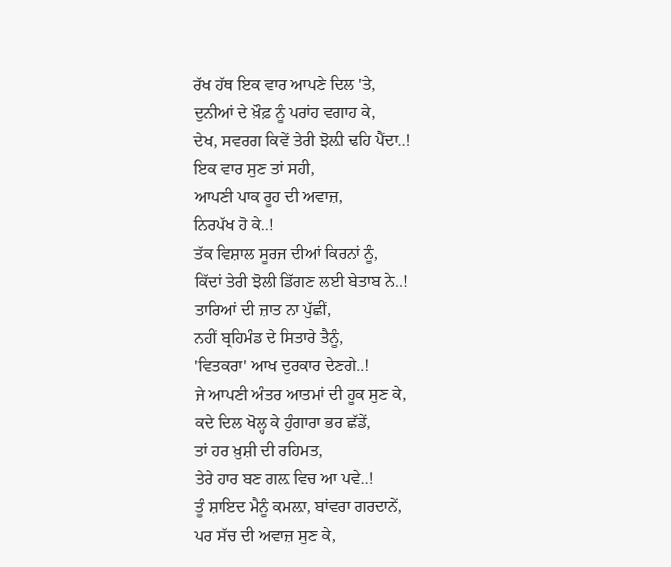ਰੱਖ ਹੱਥ ਇਕ ਵਾਰ ਆਪਣੇ ਦਿਲ 'ਤੇ,
ਦੁਨੀਆਂ ਦੇ ਖ਼ੌਫ਼ ਨੂੰ ਪਰਾਂਹ ਵਗਾਹ ਕੇ,
ਦੇਖ, ਸਵਰਗ ਕਿਵੇਂ ਤੇਰੀ ਝੋਲ਼ੀ ਢਹਿ ਪੈਂਦਾ..!
ਇਕ ਵਾਰ ਸੁਣ ਤਾਂ ਸਹੀ,
ਆਪਣੀ ਪਾਕ ਰੂਹ ਦੀ ਅਵਾਜ਼,
ਨਿਰਪੱਖ ਹੋ ਕੇ..!
ਤੱਕ ਵਿਸ਼ਾਲ ਸੂਰਜ ਦੀਆਂ ਕਿਰਨਾਂ ਨੂੰ,
ਕਿੱਦਾਂ ਤੇਰੀ ਝੋਲੀ ਡਿੱਗਣ ਲਈ ਬੇਤਾਬ ਨੇ..!
ਤਾਰਿਆਂ ਦੀ ਜ਼ਾਤ ਨਾ ਪੁੱਛੀਂ,
ਨਹੀਂ ਬ੍ਰਹਿਮੰਡ ਦੇ ਸਿਤਾਰੇ ਤੈਨੂੰ,
'ਵਿਤਕਰਾ' ਆਖ ਦੁਰਕਾਰ ਦੇਣਗੇ..!
ਜੇ ਆਪਣੀ ਅੰਤਰ ਆਤਮਾਂ ਦੀ ਹੂਕ ਸੁਣ ਕੇ,
ਕਦੇ ਦਿਲ ਖੋਲ੍ਹ ਕੇ ਹੁੰਗਾਰਾ ਭਰ ਛੱਡੇਂ,
ਤਾਂ ਹਰ ਖ਼ੁਸ਼ੀ ਦੀ ਰਹਿਮਤ,
ਤੇਰੇ ਹਾਰ ਬਣ ਗਲ਼ ਵਿਚ ਆ ਪਵੇ..!
ਤੂੰ ਸ਼ਾਇਦ ਮੈਨੂੰ ਕਮਲ਼ਾ, ਬਾਂਵਰਾ ਗਰਦਾਨੇਂ,
ਪਰ ਸੱਚ ਦੀ ਅਵਾਜ਼ ਸੁਣ ਕੇ,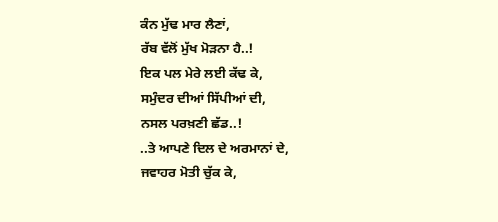ਕੰਨ ਮੁੱਢ ਮਾਰ ਲੈਣਾਂ,
ਰੱਬ ਵੱਲੋਂ ਮੁੱਖ ਮੋੜਨਾ ਹੈ..!
ਇਕ ਪਲ ਮੇਰੇ ਲਈ ਕੱਢ ਕੇ,
ਸਮੁੰਦਰ ਦੀਆਂ ਸਿੱਪੀਆਂ ਦੀ,
ਨਸਲ ਪਰਖ਼ਣੀ ਛੱਡ..!
..ਤੇ ਆਪਣੇ ਦਿਲ ਦੇ ਅਰਮਾਨਾਂ ਦੇ,
ਜਵਾਹਰ ਮੋਤੀ ਚੁੱਕ ਕੇ,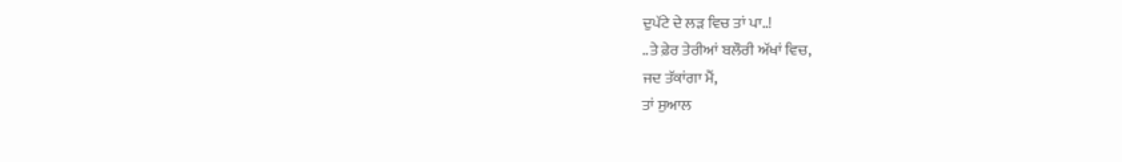ਦੁਪੱਟੇ ਦੇ ਲੜ ਵਿਚ ਤਾਂ ਪਾ..!
..ਤੇ ਫ਼ੇਰ ਤੇਰੀਆਂ ਬਲੌਰੀ ਅੱਖਾਂ ਵਿਚ,
ਜਦ ਤੱਕਾਂਗਾ ਮੈਂ,
ਤਾਂ ਸੁਆਲ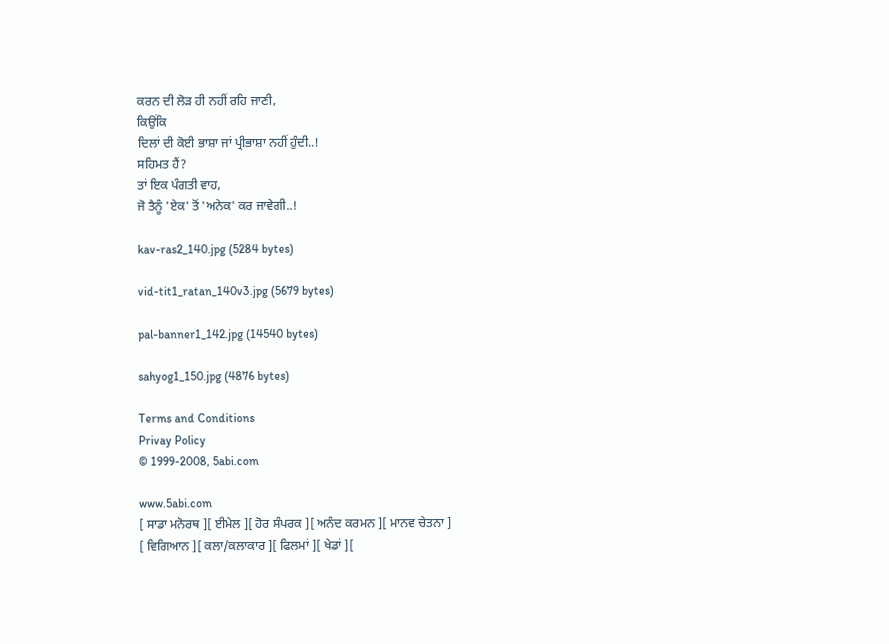ਕਰਨ ਦੀ ਲੋੜ ਹੀ ਨਹੀਂ ਰਹਿ ਜਾਣੀ,
ਕਿਉਂਕਿ
ਦਿਲਾਂ ਦੀ ਕੋਈ ਭਾਸ਼ਾ ਜਾਂ ਪ੍ਰੀਭਾਸ਼ਾ ਨਹੀਂ ਹੁੰਦੀ..!
ਸਹਿਮਤ ਹੈਂ?
ਤਾਂ ਇਕ ਪੰਗਤੀ ਵਾਹ,
ਜੋ ਤੈਨੂੰ 'ਏਕ' ਤੋਂ 'ਅਨੇਕ' ਕਰ ਜਾਵੇਗੀ..!

kav-ras2_140.jpg (5284 bytes)

vid-tit1_ratan_140v3.jpg (5679 bytes)

pal-banner1_142.jpg (14540 bytes)

sahyog1_150.jpg (4876 bytes)

Terms and Conditions
Privay Policy
© 1999-2008, 5abi.com

www.5abi.com
[ ਸਾਡਾ ਮਨੋਰਥ ][ ਈਮੇਲ ][ ਹੋਰ ਸੰਪਰਕ ][ ਅਨੰਦ ਕਰਮਨ ][ ਮਾਨਵ ਚੇਤਨਾ ]
[ ਵਿਗਿਆਨ ][ ਕਲਾ/ਕਲਾਕਾਰ ][ ਫਿਲਮਾਂ ][ ਖੇਡਾਂ ][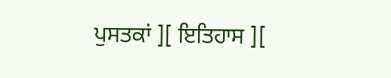ਪੁਸਤਕਾਂ ][ ਇਤਿਹਾਸ ][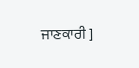ਜਾਣਕਾਰੀ ]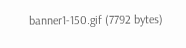banner1-150.gif (7792 bytes)